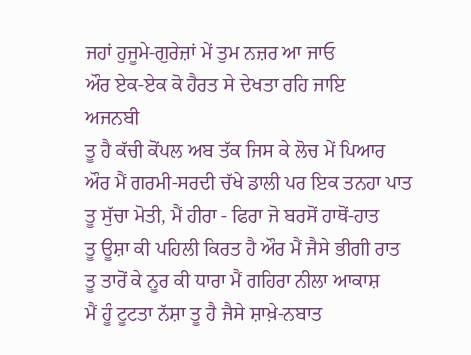ਜਹਾਂ ਹੁਜੂਮੇ-ਗੁਰੇਜ਼ਾਂ ਮੇਂ ਤੁਮ ਨਜ਼ਰ ਆ ਜਾਓ
ਔਰ ਏਕ-ਏਕ ਕੋ ਹੈਰਤ ਸੇ ਦੇਖਤਾ ਰਹਿ ਜਾਇ
ਅਜਨਬੀ
ਤੂ ਹੈ ਕੱਚੀ ਕੋਂਪਲ ਅਬ ਤੱਕ ਜਿਸ ਕੇ ਲੋਚ ਮੇਂ ਪਿਆਰ
ਔਰ ਮੈਂ ਗਰਮੀ-ਸਰਦੀ ਚੱਖੇ ਡਾਲੀ ਪਰ ਇਕ ਤਨਹਾ ਪਾਤ
ਤੂ ਸੁੱਚਾ ਮੋਤੀ, ਮੈਂ ਹੀਰਾ - ਫਿਰਾ ਜੋ ਬਰਸੋਂ ਹਾਥੋਂ-ਹਾਤ
ਤੂ ਊਸ਼ਾ ਕੀ ਪਹਿਲੀ ਕਿਰਤ ਹੈ ਔਰ ਮੈਂ ਜੈਸੇ ਭੀਗੀ ਰਾਤ
ਤੂ ਤਾਰੋਂ ਕੇ ਨੂਰ ਕੀ ਧਾਰਾ ਮੈਂ ਗਹਿਰਾ ਨੀਲਾ ਆਕਾਸ਼
ਮੈਂ ਹੂੰ ਟੂਟਤਾ ਨੱਸ਼ਾ ਤੂ ਹੈ ਜੈਸੇ ਸ਼ਾਖ਼ੇ-ਨਬਾਤ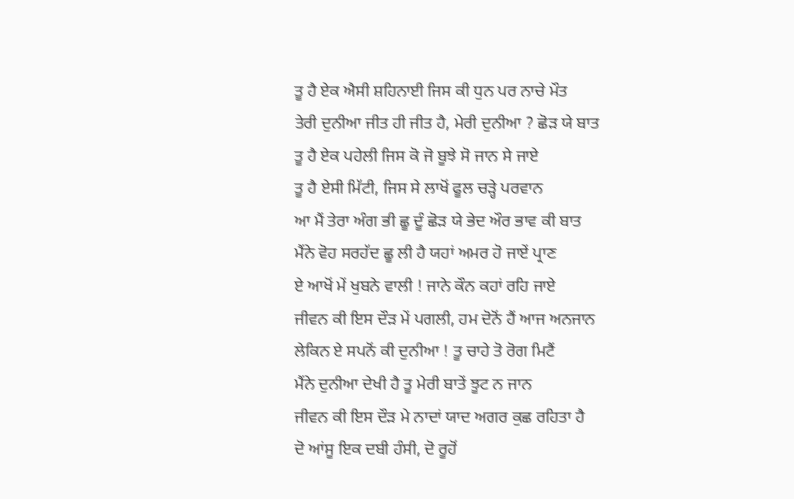ਤੂ ਹੈ ਏਕ ਐਸੀ ਸ਼ਹਿਨਾਈ ਜਿਸ ਕੀ ਧੁਨ ਪਰ ਨਾਚੇ ਮੌਤ
ਤੇਰੀ ਦੁਨੀਆ ਜੀਤ ਹੀ ਜੀਤ ਹੈ, ਮੇਰੀ ਦੁਨੀਆ ? ਛੋੜ ਯੇ ਬਾਤ
ਤੂ ਹੈ ਏਕ ਪਹੇਲੀ ਜਿਸ ਕੋ ਜੋ ਬੂਝੇ ਸੋ ਜਾਨ ਸੇ ਜਾਏ
ਤੂ ਹੈ ਏਸੀ ਮਿੱਟੀ, ਜਿਸ ਸੇ ਲਾਖੋਂ ਫੂਲ ਚੜ੍ਹੇ ਪਰਵਾਨ
ਆ ਮੈਂ ਤੇਰਾ ਅੰਗ ਭੀ ਛੂ ਦੂੰ ਛੋੜ ਯੇ ਭੇਦ ਔਰ ਭਾਵ ਕੀ ਬਾਤ
ਮੈਂਨੇ ਵੋਹ ਸਰਹੱਦ ਛੂ ਲੀ ਹੈ ਯਹਾਂ ਅਮਰ ਹੋ ਜਾਏਂ ਪ੍ਰਾਣ
ਏ ਆਖੋਂ ਮੇਂ ਖੁਬਨੇ ਵਾਲੀ ! ਜਾਨੇ ਕੌਨ ਕਹਾਂ ਰਹਿ ਜਾਏ
ਜੀਵਨ ਕੀ ਇਸ ਦੌੜ ਮੇਂ ਪਗਲੀ, ਹਮ ਦੋਨੋਂ ਹੈਂ ਆਜ ਅਨਜਾਨ
ਲੇਕਿਨ ਏ ਸਪਨੋਂ ਕੀ ਦੁਨੀਆ ! ਤੂ ਚਾਹੇ ਤੋ ਰੋਗ ਮਿਟੈਂ
ਮੈਂਨੇ ਦੁਨੀਆ ਦੇਖੀ ਹੈ ਤੂ ਮੇਰੀ ਬਾਤੇਂ ਝੂਟ ਨ ਜਾਨ
ਜੀਵਨ ਕੀ ਇਸ ਦੌੜ ਮੇ ਨਾਦਾਂ ਯਾਦ ਅਗਰ ਕੁਛ ਰਹਿਤਾ ਹੈ
ਦੋ ਆਂਸੂ ਇਕ ਦਬੀ ਹੰਸੀ, ਦੋ ਰੂਹੋਂ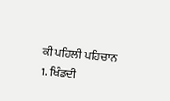ਕੀ ਪਹਿਲੀ ਪਹਿਚਾਨ
1. ਖਿੰਡਦੀ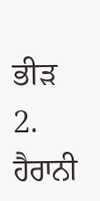ਭੀੜ 2. ਹੈਰਾਨੀ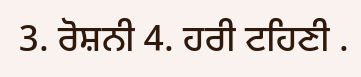3. ਰੋਸ਼ਨੀ 4. ਹਰੀ ਟਹਿਣੀ .